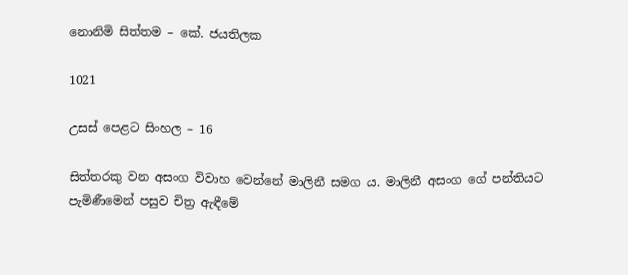නොනිමි සිත්තම – කේ. ජයතිලක

1021

උසස් පෙළට සිංහල – 16

සිත්තරකු වන අසංග විවාහ වෙන්නේ මාලිනී සමග ය. මාලිනී අසංග ගේ පන්තියට පැමිණීමෙන් පසුව චිත්‍ර ඇඳීමේ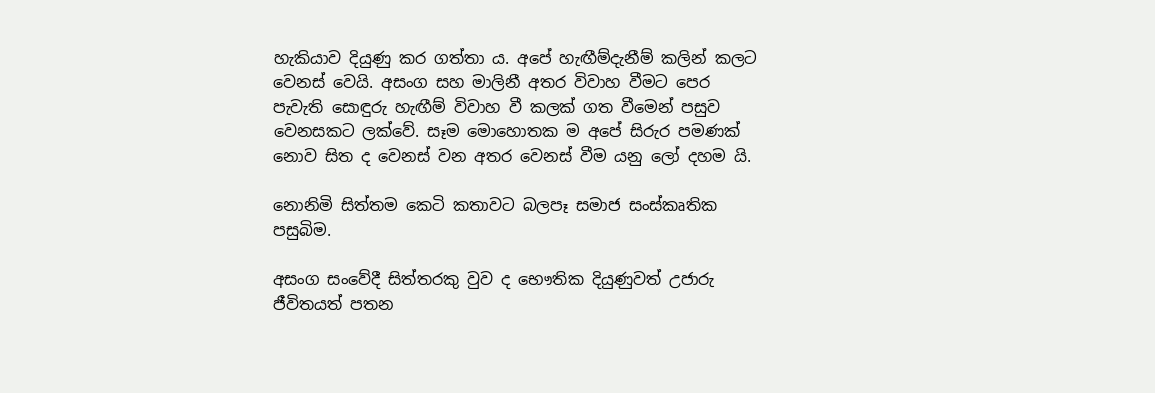හැකියාව දියුණු කර ගත්තා ය. අපේ හැඟීම්දැනීම් කලින් කලට වෙනස් වෙයි. අසංග සහ මාලිනී අතර විවාහ වීමට පෙර පැවැති සොඳුරු හැඟීම් විවාහ වී කලක් ගත වීමෙන් පසුව වෙනසකට ලක්වේ. සෑම මොහොතක ම අපේ සිරුර පමණක් නොව සිත ද වෙනස් වන අතර වෙනස් වීම යනු ලෝ දහම යි.

නොනිමි සිත්තම කෙටි කතාවට බලපෑ සමාජ සංස්කෘතික පසුබිම.

අසංග සංවේදී සිත්තරකු වුව ද භෞතික දියුණුවත් උජාරු ජීවිතයත් පතන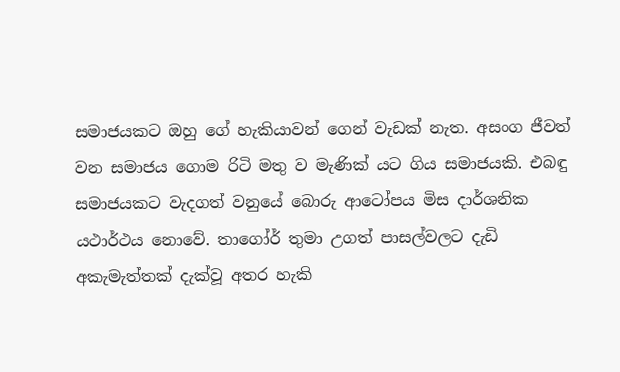සමාජයකට ඔහු ගේ හැකියාවන් ගෙන් වැඩක් නැත. අසංග ජීවත් වන සමාජය ගොම රිටි මතු ව මැණික් යට ගිය සමාජයකි. එබඳු සමාජයකට වැදගත් වනුයේ බොරු ආටෝපය මිස දාර්ශනික යථාර්ථය නොවේ. තාගෝර් තුමා උගත් පාසල්වලට දැඩි අකැමැත්තක් දැක්වූ අතර හැකි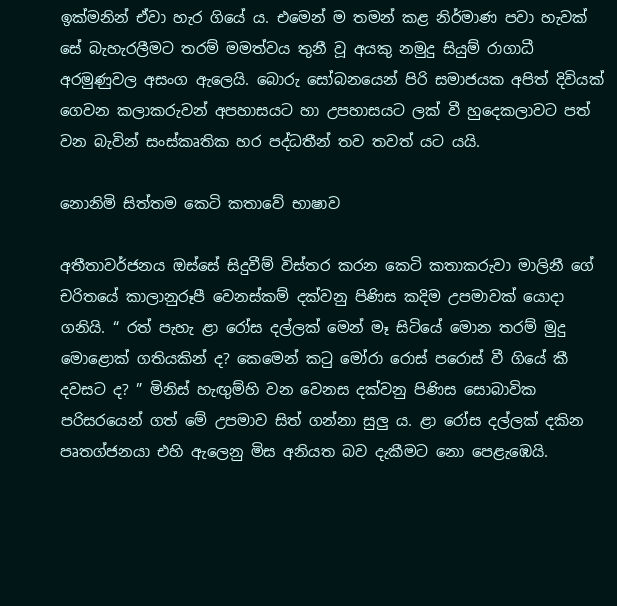ඉක්මනින් ඒවා හැර ගියේ ය. එමෙන් ම තමන් කළ නිර්මාණ පවා හැවක් සේ බැහැරලීමට තරම් මමත්වය තුනී වූ අයකු නමුදු සියුම් රාගාධී අරමුණුවල අසංග ඇලෙයි. බොරු සෝබනයෙන් පිරි සමාජයක අපිත් දිවියක් ගෙවන කලාකරුවන් අපහාසයට හා උපහාසයට ලක් වී හුදෙකලාවට පත් වන බැවින් සංස්කෘතික හර පද්ධතීන් තව තවත් යට යයි.

නොනිමි සිත්තම කෙටි කතාවේ භාෂාව

අතීතාවර්ජනය ඔස්සේ සිදුවීම් විස්තර කරන කෙටි කතාකරුවා මාලිනී ගේ චරිතයේ කාලානුරූපී වෙනස්කම් දක්වනු පිණිස කදිම උපමාවක් යොදා ගනියි. “ රත් පැහැ ළා රෝස දල්ලක් මෙන් මෑ සිටියේ මොන තරම් මුදු මොළොක් ගතියකින් ද? කෙමෙන් කටු මෝරා රොස් පරොස් වී ගියේ කී දවසට ද? ” මිනිස් හැඟුම්හි වන වෙනස දක්වනු පිණිස සොබාවික පරිසරයෙන් ගත් මේ උපමාව සිත් ගන්නා සුලු ය. ළා රෝස දල්ලක් දකින පෘතග්ජනයා එහි ඇලෙනු මිස අනියත බව දැකීමට නො පෙළැඹෙයි.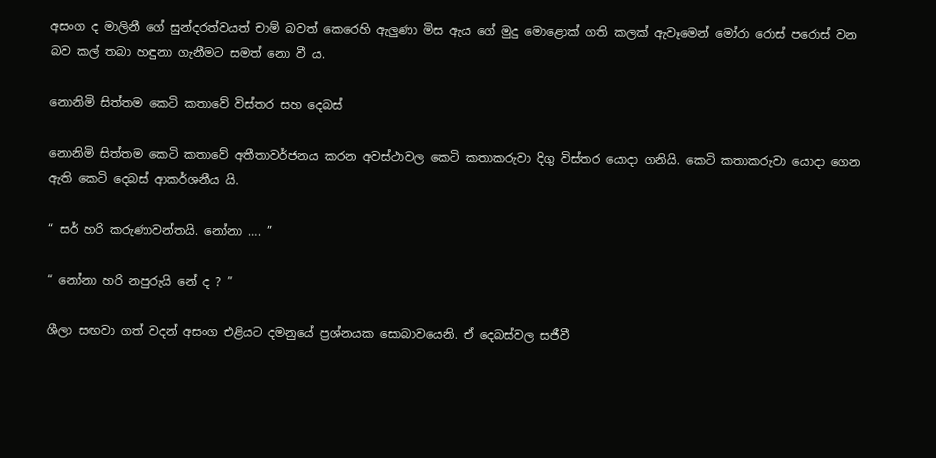අසංග ද මාලිනී ගේ සුන්දරත්වයත් චාම් බවත් කෙරෙහි ඇලුණා මිස ඇය ගේ මුදු මොළොක් ගති කලක් ඇවෑමෙන් මෝරා රොස් පරොස් වන බව කල් තබා හඳුනා ගැනීමට සමත් නො වී ය.

නොනිමි සිත්තම කෙටි කතාවේ විස්තර සහ දෙබස්

නොනිමි සිත්තම කෙටි කතාවේ අතීතාවර්ජනය කරන අවස්ථාවල කෙටි කතාකරුවා දිගු විස්තර යොදා ගනියි. කෙටි කතාකරුවා යොදා ගෙන ඇති කෙටි දෙබස් ආකර්ශනීය යි.

“ සර් හරි කරුණාවන්තයි. නෝනා …. ”

“ නෝනා හරි නපුරුයි නේ ද ? ”

ශීලා සඟවා ගත් වදන් අසංග එළියට දමනුයේ ප්‍රශ්නයක සොබාවයෙනි. ඒ දෙබස්වල සජීවී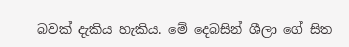බවක් දැකිය හැකිය. මේ දෙබසින් ශීලා ගේ සිත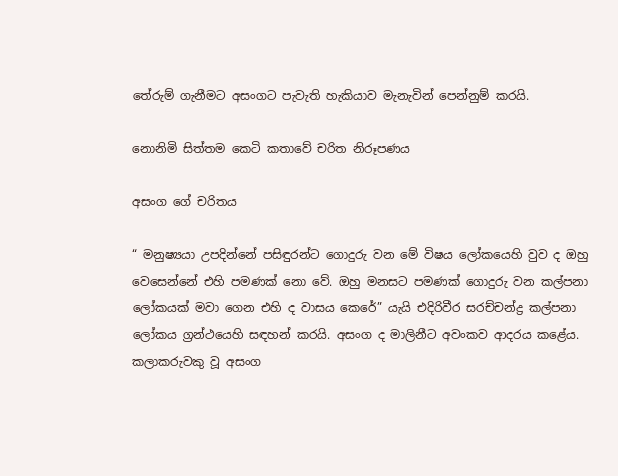තේරුම් ගැනීමට අසංගට පැවැති හැකියාව මැනැවින් පෙන්නුම් කරයි.

නොනිමි සිත්තම කෙටි කතාවේ චරිත නිරූපණය

අසංග ගේ චරිතය

“ මනුෂ්‍යයා උපදින්නේ පසිඳුරන්ට ගොදුරු වන මේ විෂය ලෝකයෙහි වුව ද ඔහු වෙසෙන්නේ එහි පමණක් නො වේ. ඔහු මනසට පමණක් ගොදුරු වන කල්පනා ලෝකයක් මවා ගෙන එහි ද වාසය කෙරේ” යැයි එදිරිවීර සරච්චන්ද්‍ර කල්පනා ලෝකය ග්‍රන්ථයෙහි සඳහන් කරයි. අසංග ද මාලිනීට අවංකව ආදරය කළේය. කලාකරුවකු වූ අසංග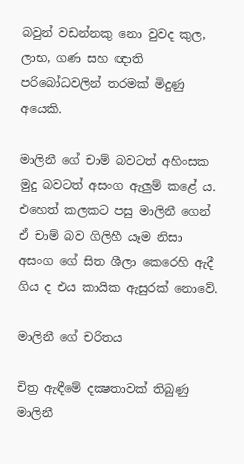බවුන් වඩන්නකු නො වුවද කුල, ලාභ, ගණ සහ ඥාති පරිබෝධවලින් තරමක් මිදුණු අයෙකි.

මාලිනී ගේ චාම් බවටත් අහිංසක මුදු බවටත් අසංග ඇලුම් කළේ ය. එහෙත් කලකට පසු මාලිනී ගෙන් ඒ චාම් බව ගිලිහී යෑම නිසා අසංග ගේ සිත ශීලා කෙරෙහි ඇදී ගිය ද එය කායික ඇසුරක් නොවේ.

මාලිනී ගේ චරිතය

චිත්‍ර ඇඳීමේ දක්‍ෂතාවක් තිබුණු මාලිනී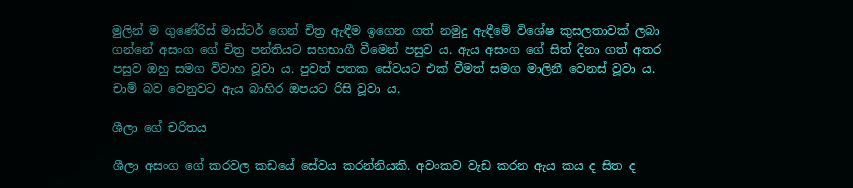මුලින් ම ගුණේරිස් මාස්ටර් ගෙන් චිත්‍ර ඇඳීම ඉගෙන ගත් නමුදු ඇඳීමේ විශේෂ කුසලතාවක් ලබා ගන්නේ අසංග ගේ චිත්‍ර පන්තියට සහභාගී වීමෙන් පසුව ය. ඇය අසංග ගේ සිත් දිනා ගත් අතර පසුව ඔහු සමග විවාහ වූවා ය. පුවත් පතක සේවයට එක් වීමත් සමග මාලිනී වෙනස් වූවා ය. චාම් බව වෙනුවට ඇය බාහිර ඔපයට රිසි වූවා ය.

ශීලා ගේ චරිතය

ශීලා අසංග ගේ කරවල කඩයේ සේවය කරන්නියකි. අවංකව වැඩ කරන ඇය කය ද සිත ද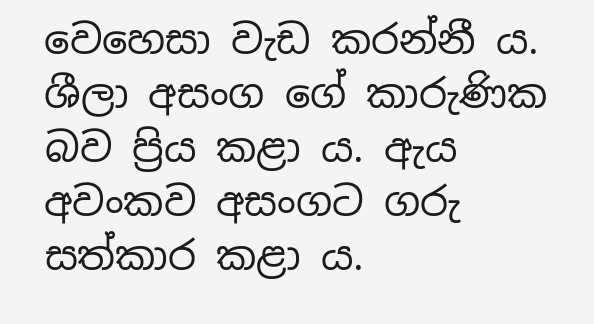වෙහෙසා වැඩ කරන්නී ය. ශීලා අසංග ගේ කාරුණික බව ප්‍රිය කළා ය. ඇය අවංකව අසංගට ගරු සත්කාර කළා ය.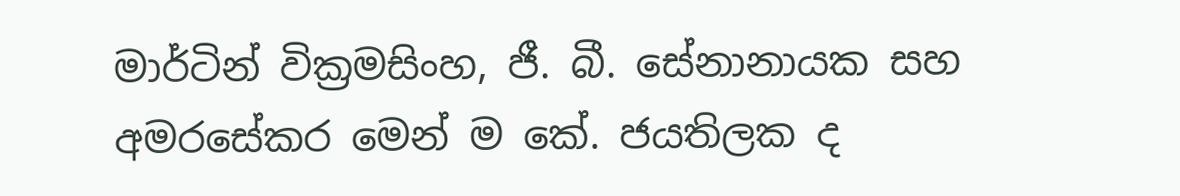මාර්ටින් වික්‍රමසිංහ, ජී. බී. සේනානායක සහ අමරසේකර මෙන් ම කේ. ජයතිලක ද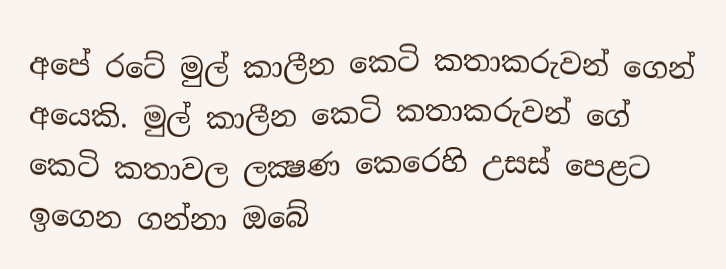අපේ රටේ මුල් කාලීන කෙටි කතාකරුවන් ගෙන් අයෙකි. මුල් කාලීන කෙටි කතාකරුවන් ගේ කෙටි කතාවල ලක්‍ෂණ කෙරෙහි උසස් පෙළට ඉගෙන ගන්නා ඔබේ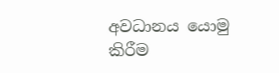අවධානය යොමු කිරීම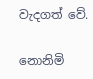වැදගත් වේ.

නොනිමි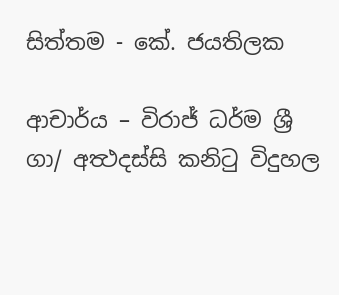සිත්තම - කේ. ජයතිලක

ආචාර්ය – විරාජ් ධර්ම ශ්‍රී
ගා/ අත්‍ථදස්සි කනිටු විදුහල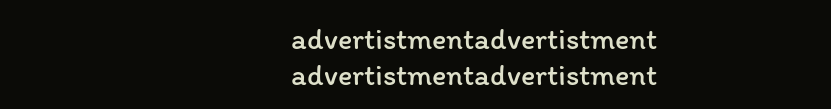advertistmentadvertistment
advertistmentadvertistment